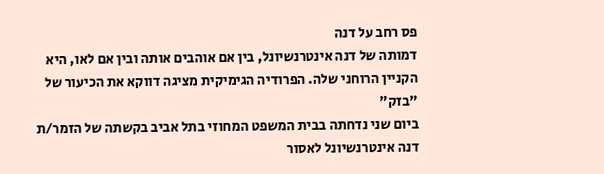פס רחב על דנה
דמותה של דנה אינטרנשיונל, בין אם אוהבים אותה ובין אם לאו, היא הקניין הרוחני שלה. הפרודיה הגימיקית מציגה דווקא את הכיעור של "בזק"
ביום שני נדחתה בבית המשפט המחוזי בתל אביב בקשתה של הזמר/ת דנה אינטרנשיונל לאסור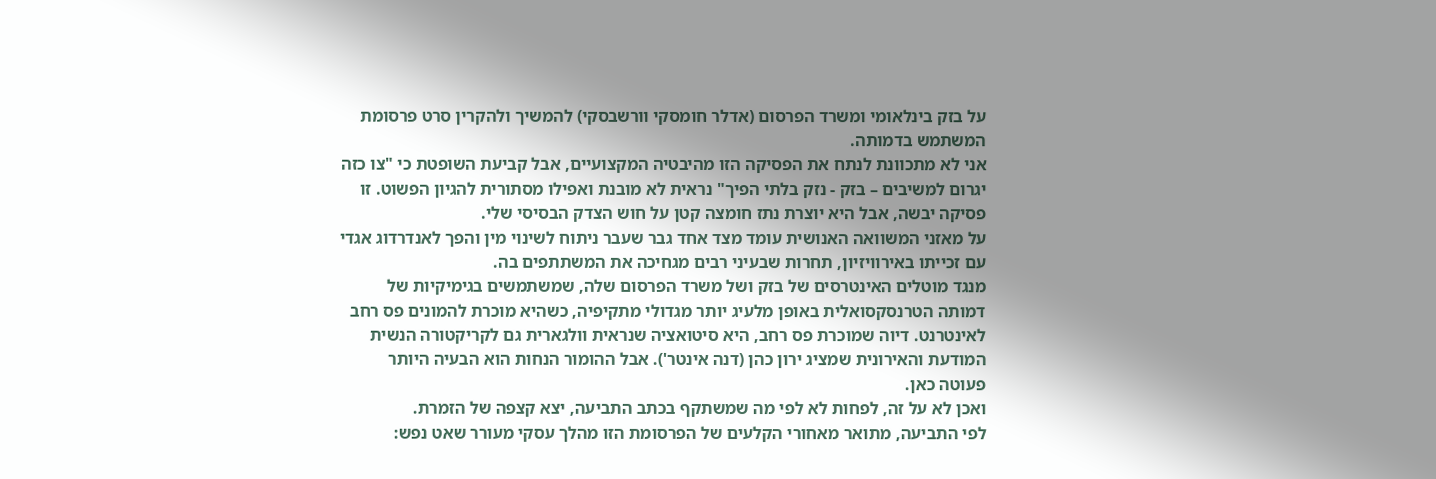על בזק בינלאומי ומשרד הפרסום (אדלר חומסקי וורשבסקי) להמשיך ולהקרין סרט פרסומת המשתמש בדמותה.
אני לא מתכוונת לנתח את הפסיקה הזו מהיבטיה המקצועיים, אבל קביעת השופטת כי "צו כזה יגרום למשיבים – בזק - נזק בלתי הפיך" נראית לא מובנת ואפילו מסתורית להגיון הפשוט. זו פסיקה יבשה, אבל היא יוצרת נתז חומצה קטן על חוש הצדק הבסיסי שלי.
על מאזני המשוואה האנושית עומד מצד אחד גבר שעבר ניתוח לשינוי מין והפך לאנדרדוג אגדי עם זכייתו באירוויזיון, תחרות שבעיני רבים מגחיכה את המשתתפים בה.
מנגד מוטלים האינטרסים של בזק ושל משרד הפרסום שלה, שמשתמשים בגימיקיות של דמותה הטרנסקסואלית באופן מלעיג יותר מגדולי מתקיפיה, כשהיא מוכרת להמונים פס רחב לאינטרנט. דיוה שמוכרת פס רחב, היא סיטואציה שנראית וולגארית גם לקריקטורה הנשית המודעת והאירונית שמציג ירון כהן (דנה אינטר'). אבל ההומור הנחות הוא הבעיה היותר פעוטה כאן.
ואכן לא על זה, לפחות לא לפי מה שמשתקף בכתב התביעה, יצא קצפה של הזמרת.
לפי התביעה, מתואר מאחורי הקלעים של הפרסומת הזו מהלך עסקי מעורר שאט נפש: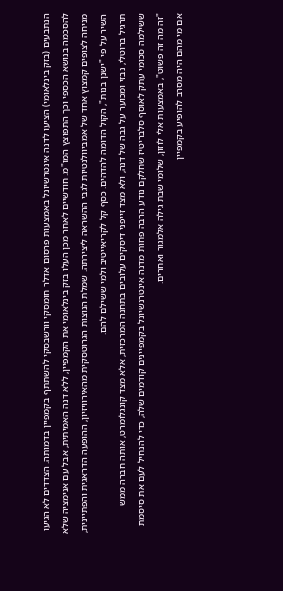הנתבעים (בזק בינלאומי) הציעו לדנה אינטרשיונל באמצעות פרסום אדלר חומסקי וורשבסקי להשתתף בקמפיין בדמותה. הצדדים לא הגיעו להסכמה בנושא הכספי וכך התפוצץ המו"מ. חודשיים לאחר מכן העלו בזק בינלאומי את הקמפיין, ללא דנה האמיתית, אבל עם אנימציה שלא מניחה לצופים קמצוץ אחד של אמביוולנטיות לגבי ההשראה ליצירתה. שמלת הנוצות הגרוטסקית מהאירוויזיון, ההופעה הדראגית והפתיינית, השיר על פי "ישנן בנות", הקול הדומה להדהים. כסף קל לקריאייטיב ולמי ששילם להם.
תרגיל ברוטלי, נבזי ומכוער על גבה של דנה, ולא מצד זייפני דיסקים עלובים בתחנה המרכזית, אלא מצד קונגלומרט, אותה חברה ממש ששילמה סכומי עתק לאוסף סלבריטיז שחלקם נודע הרבה פחות מדנה אינטרנשיונל בקמפיינים קודמים שלה, כדי להנחיל לעם את סיסמת "זה מה זה פשוט", באמצעות אלי לוזון, שלומי שבת גילה אלמגור ואחרים.
אם מי מהם היה מסרב להופיע בקמפיין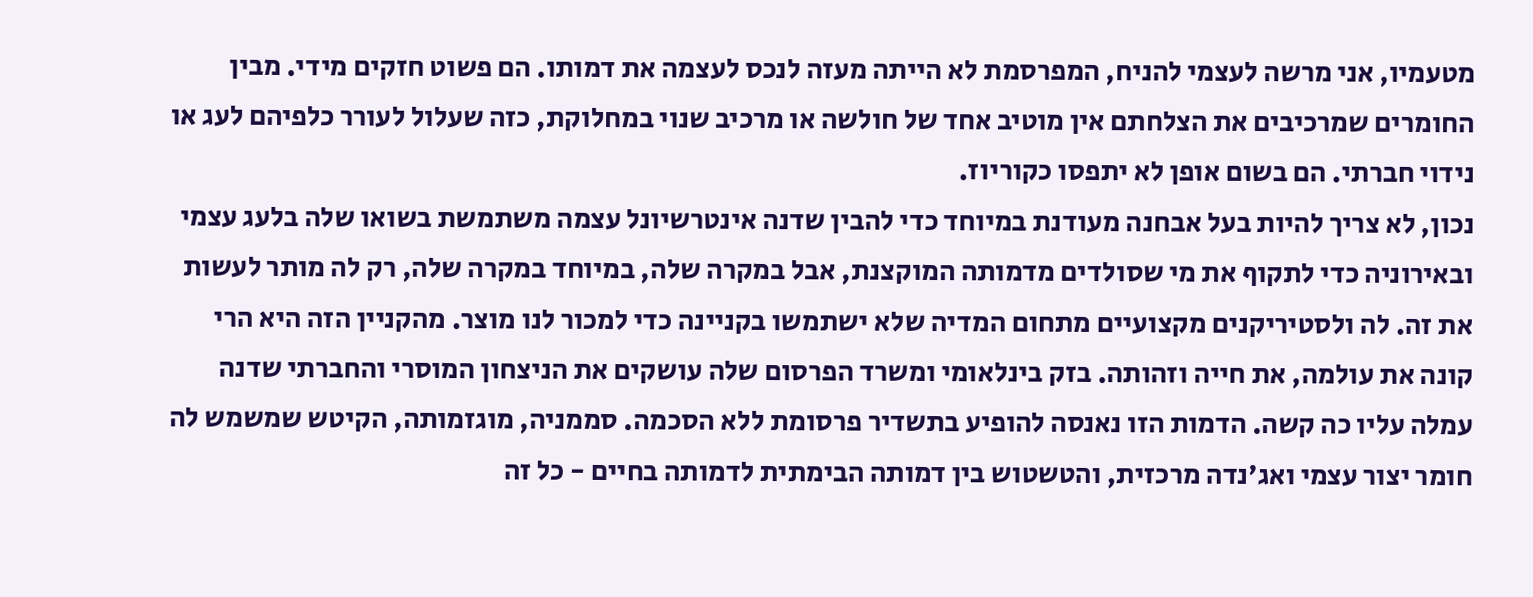מטעמיו, אני מרשה לעצמי להניח, המפרסמת לא הייתה מעזה לנכס לעצמה את דמותו. הם פשוט חזקים מידי. מבין החומרים שמרכיבים את הצלחתם אין מוטיב אחד של חולשה או מרכיב שנוי במחלוקת, כזה שעלול לעורר כלפיהם לעג או נידוי חברתי. הם בשום אופן לא יתפסו כקוריוז.
נכון, לא צריך להיות בעל אבחנה מעודנת במיוחד כדי להבין שדנה אינטרשיונל עצמה משתמשת בשואו שלה בלעג עצמי ובאירוניה כדי לתקוף את מי שסולדים מדמותה המוקצנת, אבל במקרה שלה, במיוחד במקרה שלה, רק לה מותר לעשות את זה. לה ולסטיריקנים מקצועיים מתחום המדיה שלא ישתמשו בקניינה כדי למכור לנו מוצר. מהקניין הזה היא הרי קונה את עולמה, את חייה וזהותה. בזק בינלאומי ומשרד הפרסום שלה עושקים את הניצחון המוסרי והחברתי שדנה עמלה עליו כה קשה. הדמות הזו נאנסה להופיע בתשדיר פרסומת ללא הסכמה. סממניה, מוגזמותה, הקיטש שמשמש לה חומר יצור עצמי ואג'נדה מרכזית, והטשטוש בין דמותה הבימתית לדמותה בחיים - כל זה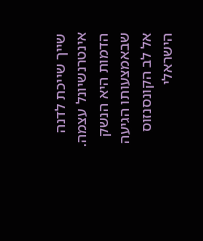שייך שייכת לדנה אינטרנשיונל עצמה. הדמות היא הנשק שבאמצעותו הגיעה אל לב הקונסנזוס הישראלי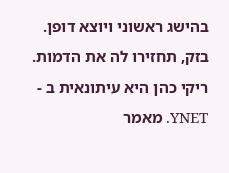בהישג ראשוני ויוצא דופן. בזק, תחזירו לה את הדמות.
ריקי כהן היא עיתונאית ב - YNET. מאמר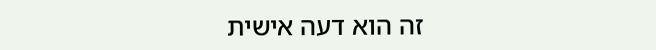זה הוא דעה אישית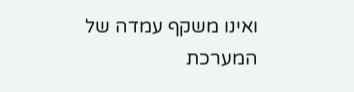ואינו משקף עמדה של המערכת